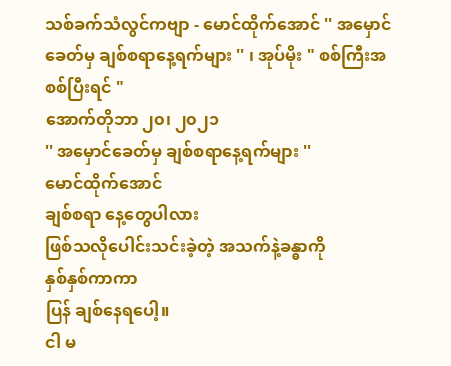သစ်ခက်သံလွင်ကဗျာ - မောင်ထိုက်အောင် '' အမှောင်ခေတ်မှ ချစ်စရာနေ့ရက်များ '' ၊ အုပ်မိုး " စစ်ကြီးအစစ်ပြီးရင် "
အောက်တိုဘာ ၂၀၊ ၂၀၂၁
'' အမှောင်ခေတ်မှ ချစ်စရာနေ့ရက်များ ''
မောင်ထိုက်အောင်
ချစ်စရာ နေ့တွေပါလား
ဖြစ်သလိုပေါင်းသင်းခဲ့တဲ့ အသက်နဲ့ခန္ဓာကို
နှစ်နှစ်ကာကာ
ပြန် ချစ်နေရပေါ့။
ငါ မ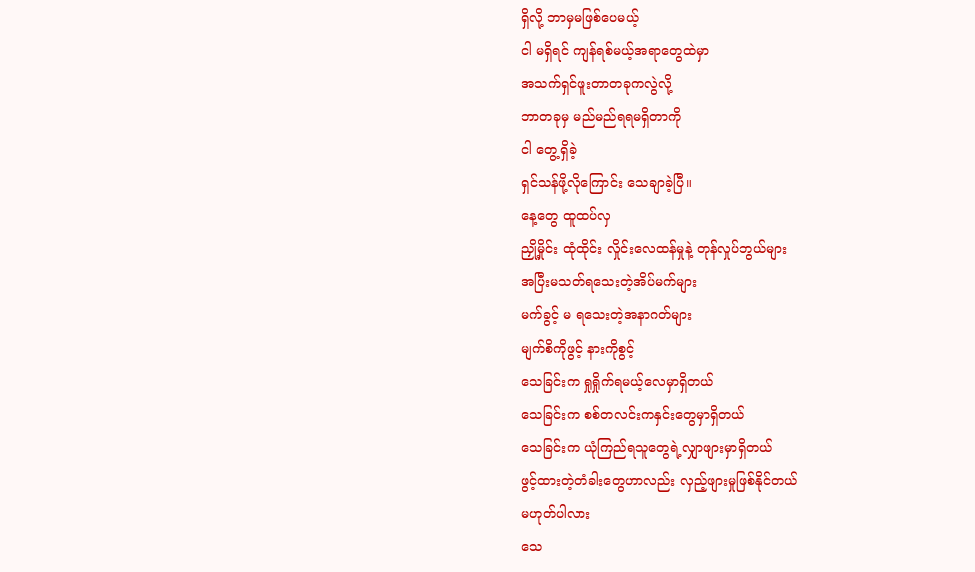ရှိလို့ ဘာမှမဖြစ်ပေမယ့်
ငါ မရှိရင် ကျန်ရစ်မယ့်အရာတွေထဲမှာ
အသက်ရှင်ဖူးတာတခုကလွဲလို့
ဘာတခုမှ မည်မည်ရရမရှိတာကို
ငါ တွေ့ရှိခဲ့
ရှင်သန်ဖို့လိုကြောင်း သေချာခဲ့ပြီ။
နေ့တွေ ထူထပ်လှ
ညှို့မှိုင်း ထုံထိုင်း လှိုင်းလေထန်မှုနဲ့ တုန်လှုပ်ဘွယ်များ
အပြီးမသတ်ရသေးတဲ့အိပ်မက်များ
မက်ခွင့် မ ရသေးတဲ့အနာဂတ်များ
မျက်စိကိုဖွင့် နားကိုစွင့်
သေခြင်းက ရှုရှိုက်ရမယ့်လေမှာရှိတယ်
သေခြင်းက စစ်တလင်းကနှင်းတွေမှာရှိတယ်
သေခြင်းက ယုံကြည်ရသူတွေရဲ့လျှာဖျားမှာရှိတယ်
ဖွင့်ထားတဲ့တံခါးတွေဟာလည်း လှည့်ဖျားမှုဖြစ်နိုင်တယ်
မဟုတ်ပါလား
သေ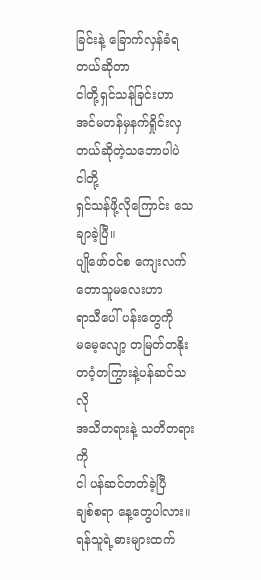ခြင်းနဲ့ ခြောက်လှန်ခံရတယ်ဆိုတာ
ငါတို့ရှင်သန်ခြင်းဟာ
အင်မတန်မှနက်ရှိုင်းလှတယ်ဆိုတဲ့သဘောပါပဲ
ငါတို့
ရှင်သန်ဖို့လိုကြောင်း သေချာခဲ့ပြီ။
ပျိုဖော်ဝင်စ ကျေးလက်တောသူမလေးဟာ
ရာသီပေါ် ပန်းတွေကို
မမေ့လျော့ တမြတ်တနိုး တဝံ့တကြွားနဲ့ပန်ဆင်သလို
အသိတရားနဲ့ သတိတရားကို
ငါ ပန်ဆင်တတ်ခဲ့ပြီ
ချစ်စရာ နေ့တွေပါလား။
ရန်သူရဲ့ဓားများထက်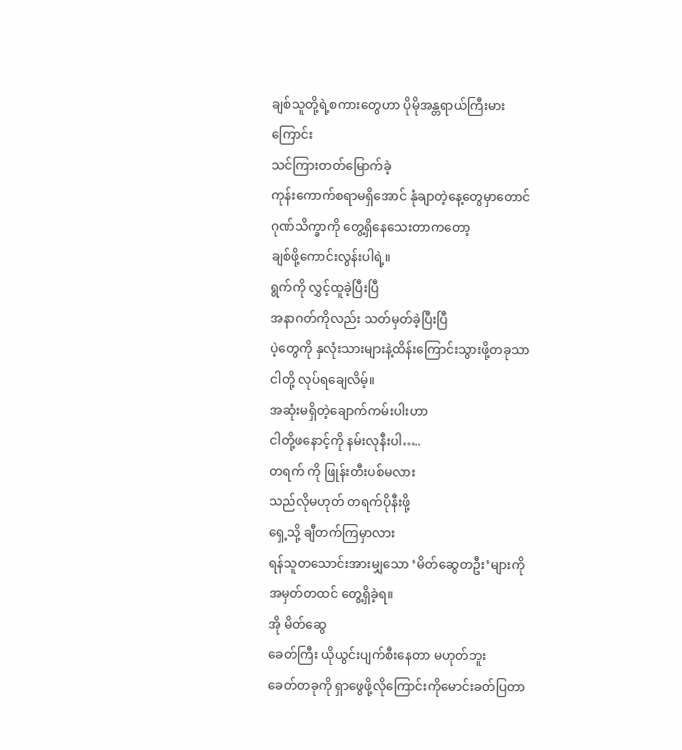ချစ်သူတို့ရဲ့စကားတွေဟာ ပိုမိုအန္တရာယ်ကြီးမားကြောင်း
သင်ကြားတတ်မြောက်ခဲ့
ကုန်းကောက်စရာမရှိအောင် နုံချာတဲ့နေ့တွေမှာတောင်
ဂုဏ်သိက္ခာကို တွေ့ရှိနေသေးတာကတော့
ချစ်ဖို့ကောင်းလွန်းပါရဲ့။
ရွက်ကို လွှင့်ထူခဲ့ပြီးပြီ
အနာဂတ်ကိုလည်း သတ်မှတ်ခဲ့ပြီးပြီ
ပဲ့တွေကို နှလုံးသားများနဲ့ထိန်းကြောင်းသွားဖို့တခုသာ
ငါတို့ လုပ်ရချေလိမ့်။
အဆုံးမရှိတဲ့ချောက်ကမ်းပါးဟာ
ငါတို့ဖနောင့်ကို နမ်းလုနီးပါ…..
တရက် ကို ဖြုန်းတီးပစ်မလား
သည်လိုမဟုတ် တရက်ပိုနီးဖို့
ရှေ့သို့ ချီတက်ကြမှာလား
ရန်သူတသောင်းအားမျှသော ‘မိတ်ဆွေတဦး’များကို
အမှတ်တထင် တွေ့ရှိခဲ့ရ။
အို မိတ်ဆွေ
ခေတ်ကြီး ယိုယွင်းပျက်စီးနေတာ မဟုတ်ဘူး
ခေတ်တခုကို ရှာဖွေဖို့လိုကြောင်းကိုမောင်းခတ်ပြတာ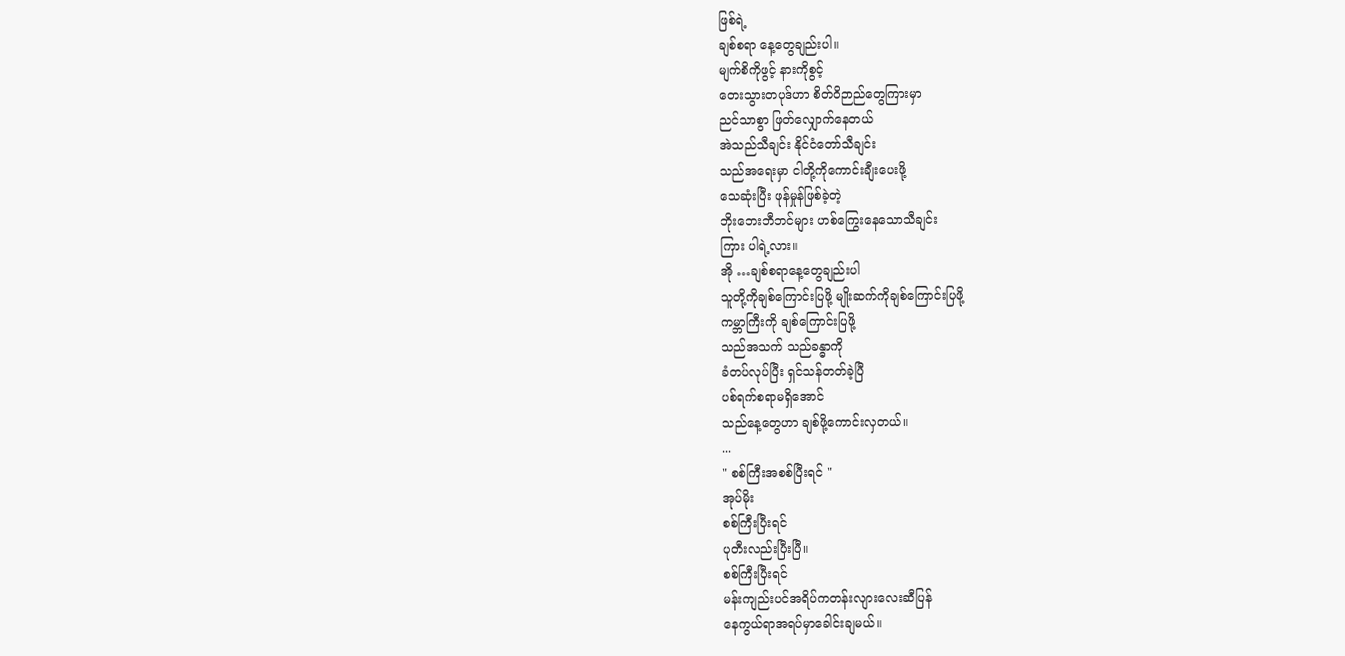ဖြစ်ရဲ့
ချစ်စရာ နေ့တွေချည်းပါ။
မျက်စိကိုဖွင့် နားကိုစွင့်
တေးသွားတပုဒ်ဟာ စိတ်ဝိဉာည်တွေကြားမှာ
ညင်သာစွာ ဖြတ်လျှောက်နေတယ်
အဲသည်သီချင်း နိုင်ငံတော်သီချင်း
သည်အရေးမှာ ငါတို့ကိုကောင်းချီးပေးဖို့
သေဆုံးပြီး ဖုန်မှုန်ဖြစ်ခဲ့တဲ့
ဘိုးဘေးဘီဘင်များ ဟစ်ကြွေးနေသောသီချင်း
ကြား ပါရဲ့လား။
အို …ချစ်စရာနေ့တွေချည်းပါ
သူတို့ကိုချစ်ကြောင်းပြဖို့ မျိုးဆက်ကိုချစ်ကြောင်းပြဖို့
ကမ္ဘာကြီးကို ချစ်ကြောင်းပြဖို့
သည်အသက် သည်ခန္ဓာကို
ခံတပ်လုပ်ပြီး ရှင်သန်တတ်ခဲ့ပြီ
ပစ်ရက်စရာမရှိအောင်
သည်နေ့တွေဟာ ချစ်ဖို့ကောင်းလှတယ်။
...
" စစ်ကြီးအစစ်ပြီးရင် "
အုပ်မိုး
စစ်ကြီးပြီးရင်
ပုတီးလည်းပြီးပြီ။
စစ်ကြီးပြီးရင်
မန်းကျည်းပင်အရိပ်ကတန်းလျားလေးဆီပြန်
နေကွယ်ရာအရပ်မှာခေါင်းချမယ်။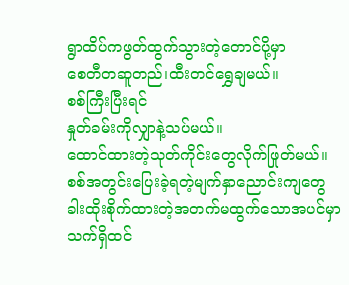ရွာထိပ်ကဖွတ်ထွက်သွားတဲ့တောင်ပို့မှာ
စေတီတဆူတည်၊ထီးတင်ရွှေချမယ်။
စစ်ကြီးပြီးရင်
နှုတ်ခမ်းကိုလျှာနဲ့သပ်မယ်။
ထောင်ထားတဲ့သုတ်ကိုင်းတွေလိုက်ဖြုတ်မယ်။
စစ်အတွင်းပြေးခဲ့ရတဲ့မျက်နှာညောင်းကျတွေ
ခါးထိုးစိုက်ထားတဲ့အတက်မထွက်သောအပင်မှာ
သက်ရှိထင်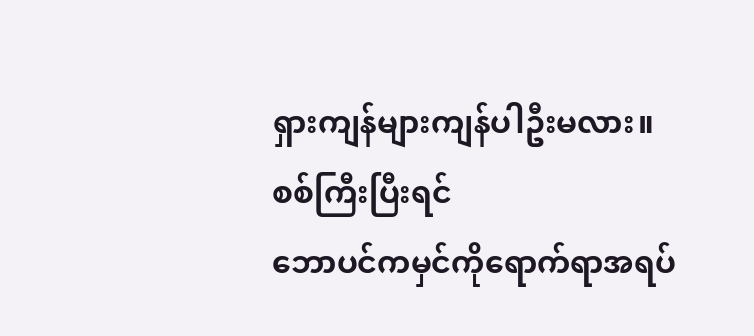ရှားကျန်များကျန်ပါဦးမလား။
စစ်ကြီးပြီးရင်
ဘောပင်ကမှင်ကိုရောက်ရာအရပ်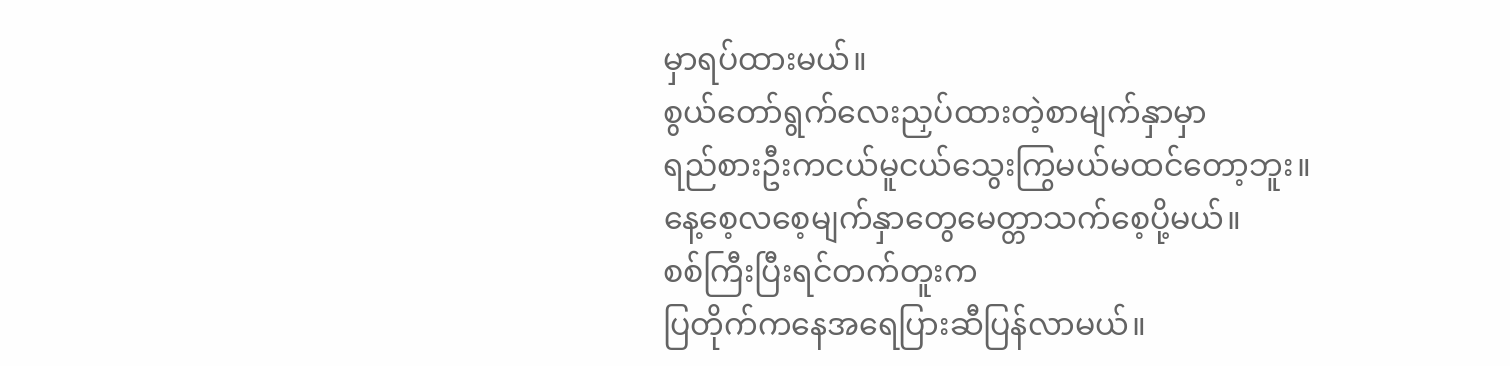မှာရပ်ထားမယ်။
စွယ်တော်ရွက်လေးညှပ်ထားတဲ့စာမျက်နှာမှာ
ရည်စားဦးကငယ်မူငယ်သွေးကြွမယ်မထင်တော့ဘူး။
နေ့စေ့လစေ့မျက်နှာတွေမေတ္တာသက်စေ့ပို့မယ်။
စစ်ကြီးပြီးရင်တက်တူးက
ပြတိုက်ကနေအရေပြားဆီပြန်လာမယ်။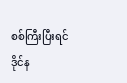စစ်ကြီးပြီးရင်
ဒိုင်န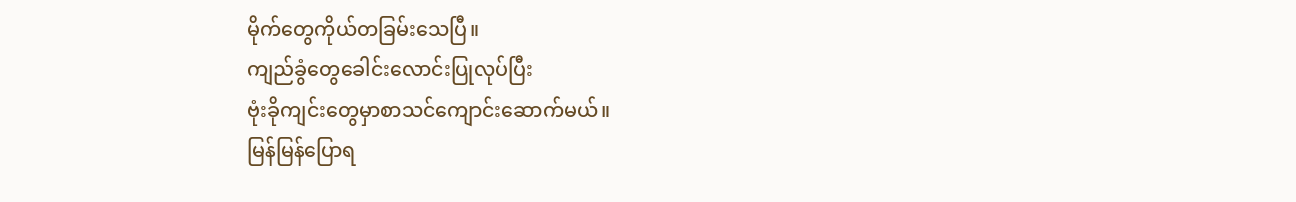မိုက်တွေကိုယ်တခြမ်းသေပြီ။
ကျည်ခွံတွေခေါင်းလောင်းပြုလုပ်ပြီး
ဗုံးခိုကျင်းတွေမှာစာသင်ကျောင်းဆောက်မယ်။
မြန်မြန်ပြောရ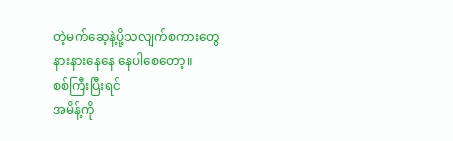တဲ့မက်ဆေ့နဲ့ပို့သလျက်စကားတွေ
နားနားနေနေ နေပါစေတော့။
စစ်ကြီးပြီးရင်
အမိန့်ကို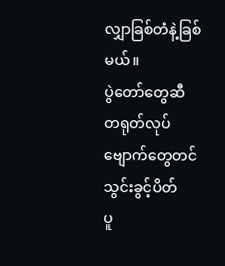လျှာခြစ်တံနဲ့ခြစ်မယ်။
ပွဲတော်တွေဆီ
တရုတ်လုပ်ဗျောက်တွေတင်သွင်းခွင့်ပိတ်
ပူ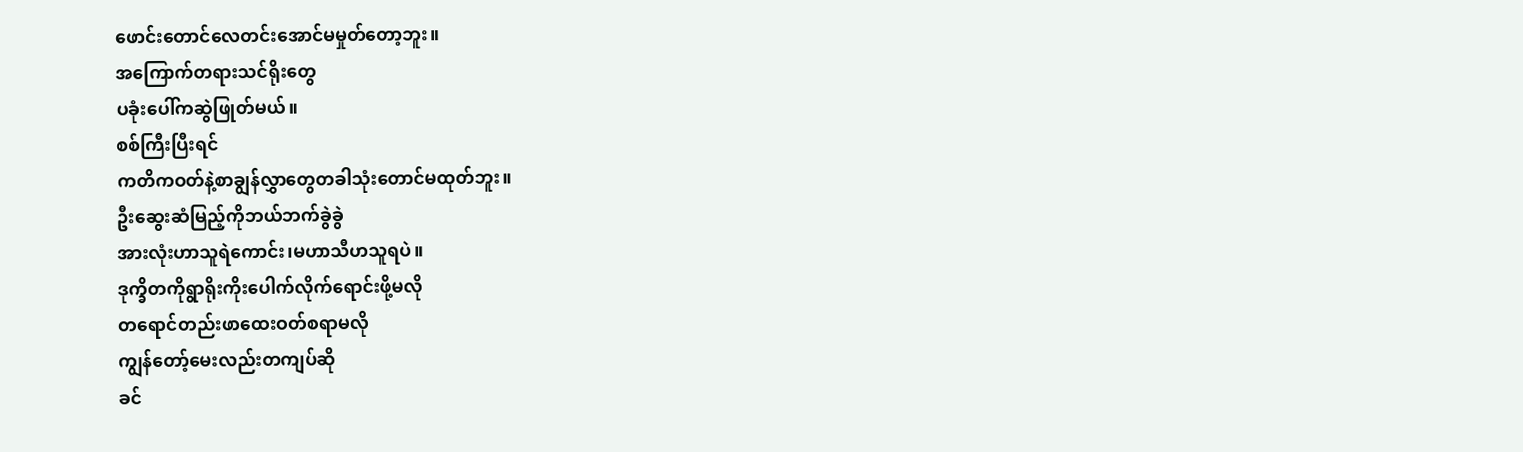ဖောင်းတောင်လေတင်းအောင်မမှုတ်တော့ဘူး။
အကြောက်တရားသင်ရိုးတွေ
ပခုံးပေါ်ကဆွဲဖြုတ်မယ်။
စစ်ကြီးပြီးရင်
ကတိကဝတ်နဲ့စာချွန်လွှာတွေတခါသုံးတောင်မထုတ်ဘူး။
ဦးဆွေးဆံမြည့်ကိုဘယ်ဘက်ခွဲခွဲ
အားလုံးဟာသူရဲကောင်း၊မဟာသီဟသူရပဲ။
ဒုက္ခိတကိုရွာရိုးကိုးပေါက်လိုက်ရောင်းဖို့မလို
တရောင်တည်းဖာထေးဝတ်စရာမလို
ကျွန်တော့်မေးလည်းတကျပ်ဆို
ခင်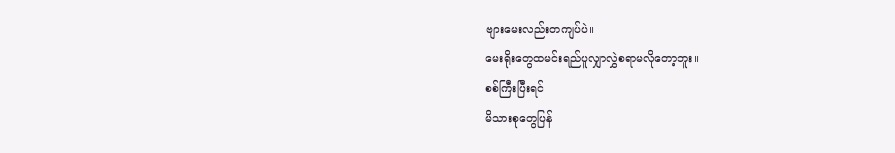ဗျားမေးလည်းတကျပ်ပဲ။
မေးရိုးတွေထမင်းရည်ပူလျှာလွှဲစရာမလိုတော့ဘူး။
စစ်ကြီးပြီးရင်
မိသားစုတွေပြန်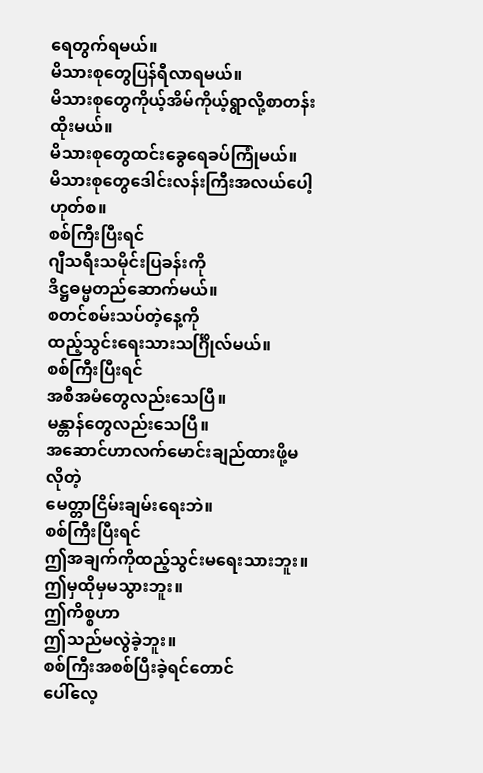ရေတွက်ရမယ်။
မိသားစုတွေပြန်ရီလာရမယ်။
မိသားစုတွေကိုယ့်အိမ်ကိုယ့်ရွာလို့စာတန်းထိုးမယ်။
မိသားစုတွေထင်းခွေရေခပ်ကြုံမယ်။
မိသားစုတွေဒေါင်းလန်းကြီးအလယ်ပေါ့ဟုတ်စ။
စစ်ကြီးပြီးရင်
ဂျီသရီးသမိုင်းပြခန်းကို
ဒိဋ္ဌဓမ္မတည်ဆောက်မယ်။
စတင်စမ်းသပ်တဲ့နေ့ကို
ထည့်သွင်းရေးသားသင်္ဂြိုလ်မယ်။
စစ်ကြီးပြီးရင်
အစီအမံတွေလည်းသေပြီ။
မန္တာန်တွေလည်းသေပြီ။
အဆောင်ဟာလက်မောင်းချည်ထားဖို့မလိုတဲ့
မေတ္တာငြိမ်းချမ်းရေးဘဲ။
စစ်ကြီးပြီးရင်
ဤအချက်ကိုထည့်သွင်းမရေးသားဘူး။
ဤမှထိုမှမသွားဘူး။
ဤကိစ္စဟာ
ဤသည်မလွဲခဲ့ဘူး။
စစ်ကြီးအစစ်ပြီးခဲ့ရင်တောင်
ပေါ်လေ့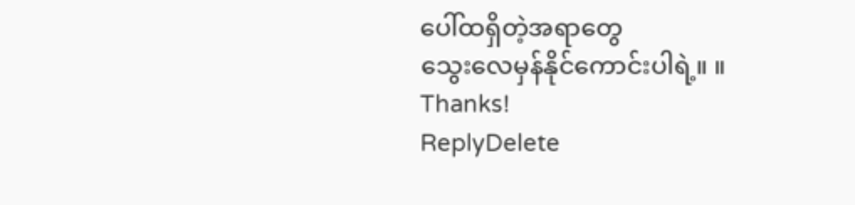ပေါ်ထရှိတဲ့အရာတွေ
သွေးလေမှန်နိုင်ကောင်းပါရဲ့။ ။
Thanks!
ReplyDelete